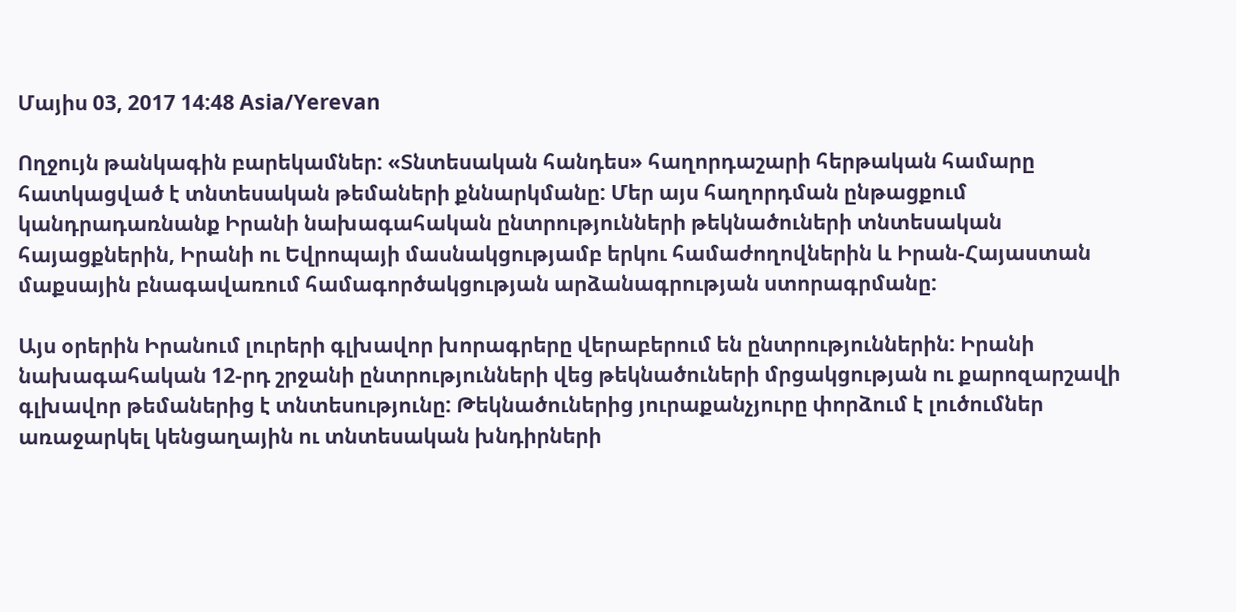Մայիս 03, 2017 14:48 Asia/Yerevan

Ողջույն թանկագին բարեկամներ: «Տնտեսական հանդես» հաղորդաշարի հերթական համարը հատկացված է տնտեսական թեմաների քննարկմանը: Մեր այս հաղորդման ընթացքում կանդրադառնանք Իրանի նախագահական ընտրությունների թեկնածուների տնտեսական հայացքներին, Իրանի ու Եվրոպայի մասնակցությամբ երկու համաժողովներին և Իրան-Հայաստան մաքսային բնագավառում համագործակցության արձանագրության ստորագրմանը:

Այս օրերին Իրանում լուրերի գլխավոր խորագրերը վերաբերում են ընտրություններին: Իրանի նախագահական 12-րդ շրջանի ընտրությունների վեց թեկնածուների մրցակցության ու քարոզարշավի գլխավոր թեմաներից է տնտեսությունը: Թեկնածուներից յուրաքանչյուրը փորձում է լուծումներ առաջարկել կենցաղային ու տնտեսական խնդիրների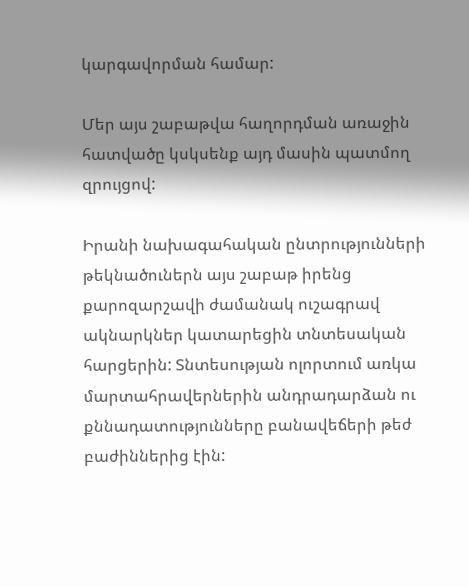կարգավորման համար:

Մեր այս շաբաթվա հաղորդման առաջին հատվածը կսկսենք այդ մասին պատմող զրույցով:

Իրանի նախագահական ընտրությունների թեկնածուներն այս շաբաթ իրենց քարոզարշավի ժամանակ ուշագրավ ակնարկներ կատարեցին տնտեսական հարցերին: Տնտեսության ոլորտում առկա մարտահրավերներին անդրադարձան ու քննադատությունները բանավեճերի թեժ բաժիններից էին: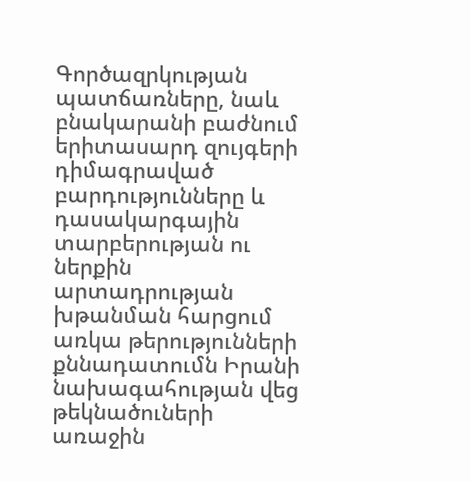Գործազրկության պատճառները, նաև բնակարանի բաժնում երիտասարդ զույգերի դիմագրաված բարդությունները և դասակարգային տարբերության ու ներքին արտադրության խթանման հարցում առկա թերությունների քննադատումն Իրանի նախագահության վեց թեկնածուների առաջին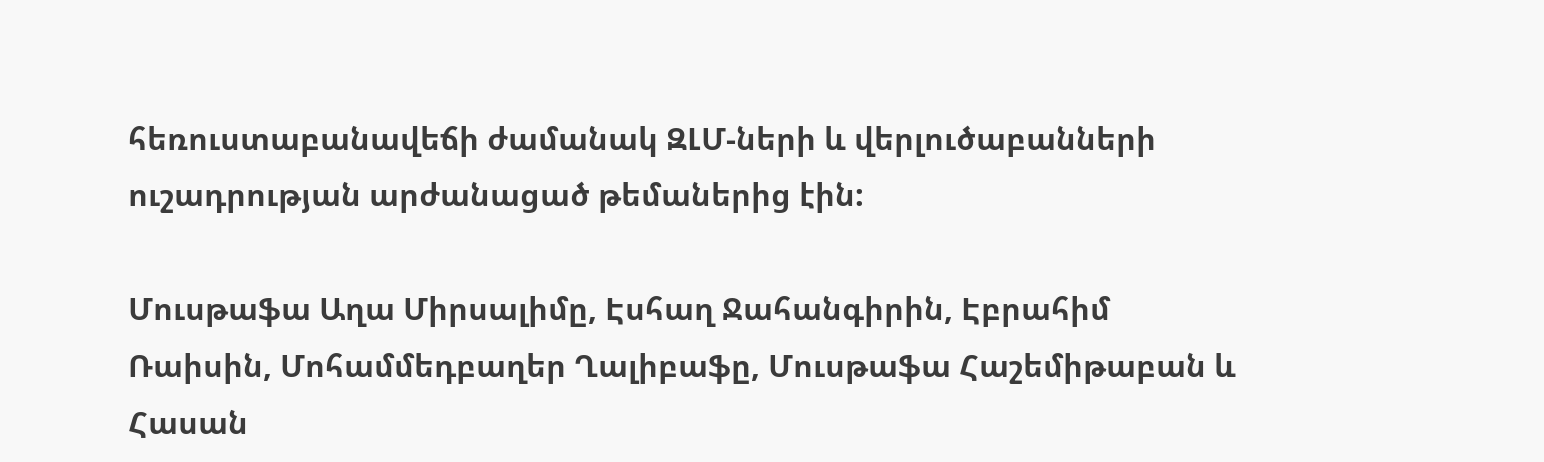հեռուստաբանավեճի ժամանակ ԶԼՄ-ների և վերլուծաբանների ուշադրության արժանացած թեմաներից էին:

Մուսթաֆա Աղա Միրսալիմը, Էսհաղ Ջահանգիրին, Էբրահիմ Ռաիսին, Մոհամմեդբաղեր Ղալիբաֆը, Մուսթաֆա Հաշեմիթաբան և Հասան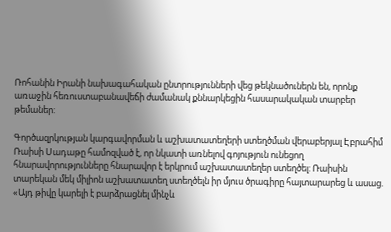Ռոհանին Իրանի նախագահական ընտրությունների վեց թեկնածուներն են, որոնք առաջին հեռուստաբանավեճի ժամանակ քննարկեցին հասարակական տարբեր թեմաներ:

Գործազրկության կարգավորման և աշխատատեղերի ստեղծման վերաբերյալ Էբրահիմ Ռաիսի Սադաթը համոզված է, որ նկատի առնելով գոյություն ունեցող հնարավորությունները հնարավոր է երկրում աշխատատեղեր ստեղծել: Ռաիսին տարեկան մեկ միլիոն աշխատատեղ ստեղծելն իր մյուս ծրագիրը հայտարարեց և ասաց. «Այդ թիվը կարելի է բարձրացնել մինչև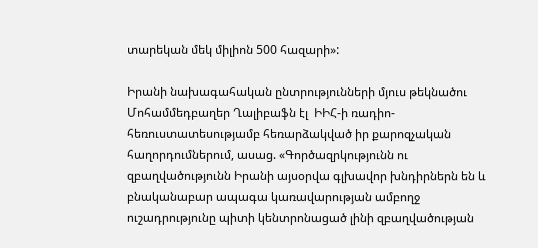տարեկան մեկ միլիոն 500 հազարի»:

Իրանի նախագահական ընտրությունների մյուս թեկնածու Մոհամմեդբաղեր Ղալիբաֆն էլ  ԻԻՀ-ի ռադիո-հեռուստատեսությամբ հեռարձակված իր քարոզչական հաղորդումներում, ասաց. «Գործազրկությունն ու զբաղվածությունն Իրանի այսօրվա գլխավոր խնդիրներն են և բնականաբար ապագա կառավարության ամբողջ ուշադրությունը պիտի կենտրոնացած լինի զբաղվածության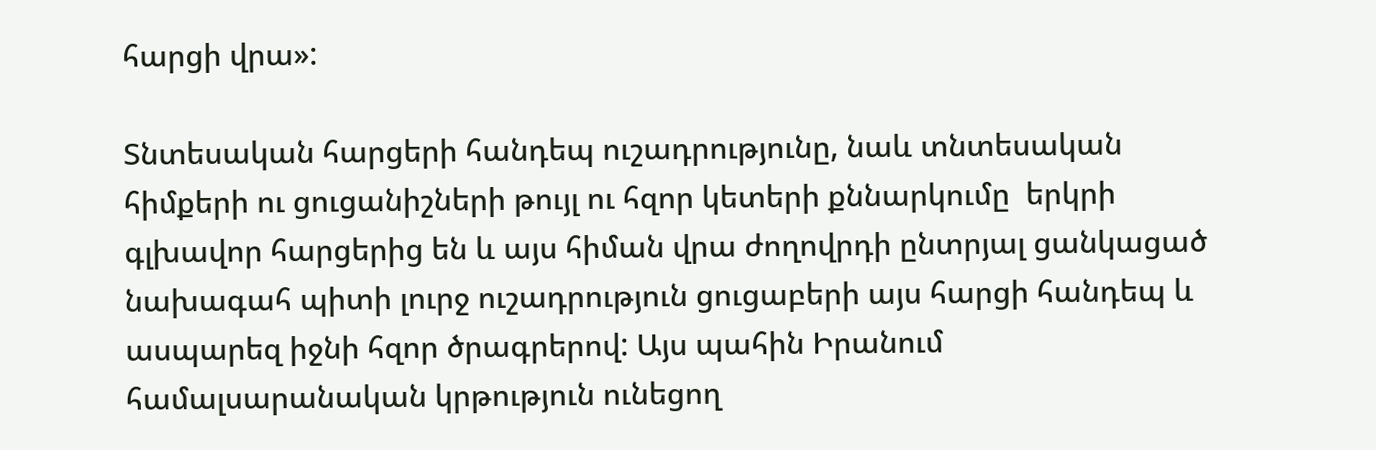հարցի վրա»:

Տնտեսական հարցերի հանդեպ ուշադրությունը, նաև տնտեսական հիմքերի ու ցուցանիշների թույլ ու հզոր կետերի քննարկումը  երկրի գլխավոր հարցերից են և այս հիման վրա ժողովրդի ընտրյալ ցանկացած նախագահ պիտի լուրջ ուշադրություն ցուցաբերի այս հարցի հանդեպ և ասպարեզ իջնի հզոր ծրագրերով: Այս պահին Իրանում համալսարանական կրթություն ունեցող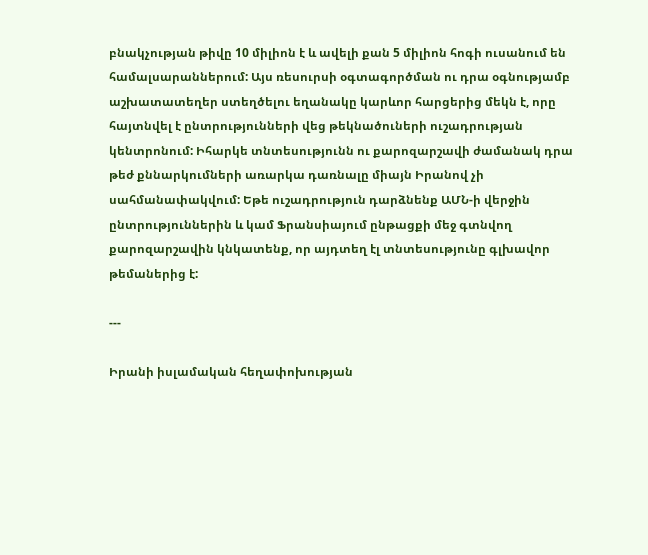բնակչության թիվը 10 միլիոն է և ավելի քան 5 միլիոն հոգի ուսանում են համալսարաններում: Այս ռեսուրսի օգտագործման ու դրա օգնությամբ աշխատատեղեր ստեղծելու եղանակը կարևոր հարցերից մեկն է, որը հայտնվել է ընտրությունների վեց թեկնածուների ուշադրության կենտրոնում: Իհարկե տնտեսությունն ու քարոզարշավի ժամանակ դրա թեժ քննարկումների առարկա դառնալը միայն Իրանով չի սահմանափակվում: Եթե ուշադրություն դարձնենք ԱՄՆ-ի վերջին ընտրություններին և կամ Ֆրանսիայում ընթացքի մեջ գտնվող քարոզարշավին կնկատենք, որ այդտեղ էլ տնտեսությունը գլխավոր թեմաներից է:

---

Իրանի իսլամական հեղափոխության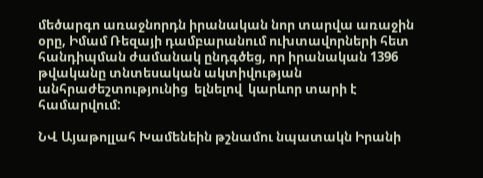մեծարգո առաջնորդն իրանական նոր տարվա առաջին օրը, Իմամ Ռեզայի դամբարանում ուխտավորների հետ հանդիպման ժամանակ ընդգծեց, որ իրանական 1396 թվականը տնտեսական ակտիվության անհրաժեշտությունից  ելնելով  կարևոր տարի է համարվում:

ՆՎ Այաթոլլահ Խամենեին թշնամու նպատակն Իրանի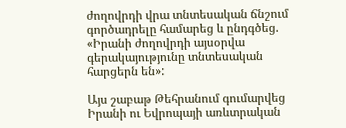ժողովրդի վրա տնտեսական ճնշում գործադրելը համարեց և ընդգծեց. «Իրանի ժողովրդի այսօրվա գերակայությունը տնտեսական հարցերն են»:

Այս շաբաթ Թեհրանում գումարվեց Իրանի ու Եվրոպայի առևտրական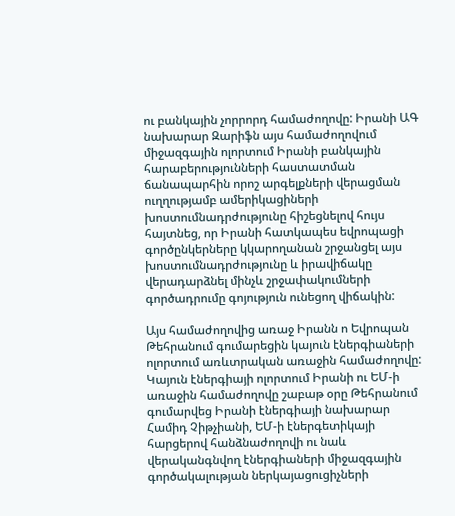ու բանկային չորրորդ համաժողովը: Իրանի ԱԳ նախարար Զարիֆն այս համաժողովում միջազգային ոլորտում Իրանի բանկային հարաբերությունների հաստատման ճանապարհին որոշ արգելքների վերացման ուղղությամբ ամերիկացիների խոստումնադրժությունը հիշեցնելով հույս հայտնեց, որ Իրանի հատկապես եվրոպացի գործընկերները կկարողանան շրջանցել այս խոստումնադրժությունը և իրավիճակը վերադարձնել մինչև շրջափակումների գործադրումը գոյություն ունեցող վիճակին:

Այս համաժողովից առաջ Իրանն ո Եվրոպան Թեհրանում գումարեցին կայուն էներգիաների ոլորտում առևտրական առաջին համաժողովը: Կայուն էներգիայի ոլորտում Իրանի ու ԵՄ-ի առաջին համաժողովը շաբաթ օրը Թեհրանում գումարվեց Իրանի էներգիայի նախարար Համիդ Չիթչիանի, ԵՄ-ի էներգետիկայի հարցերով հանձնաժողովի ու նաև վերականգնվող էներգիաների միջազգային գործակալության ներկայացուցիչների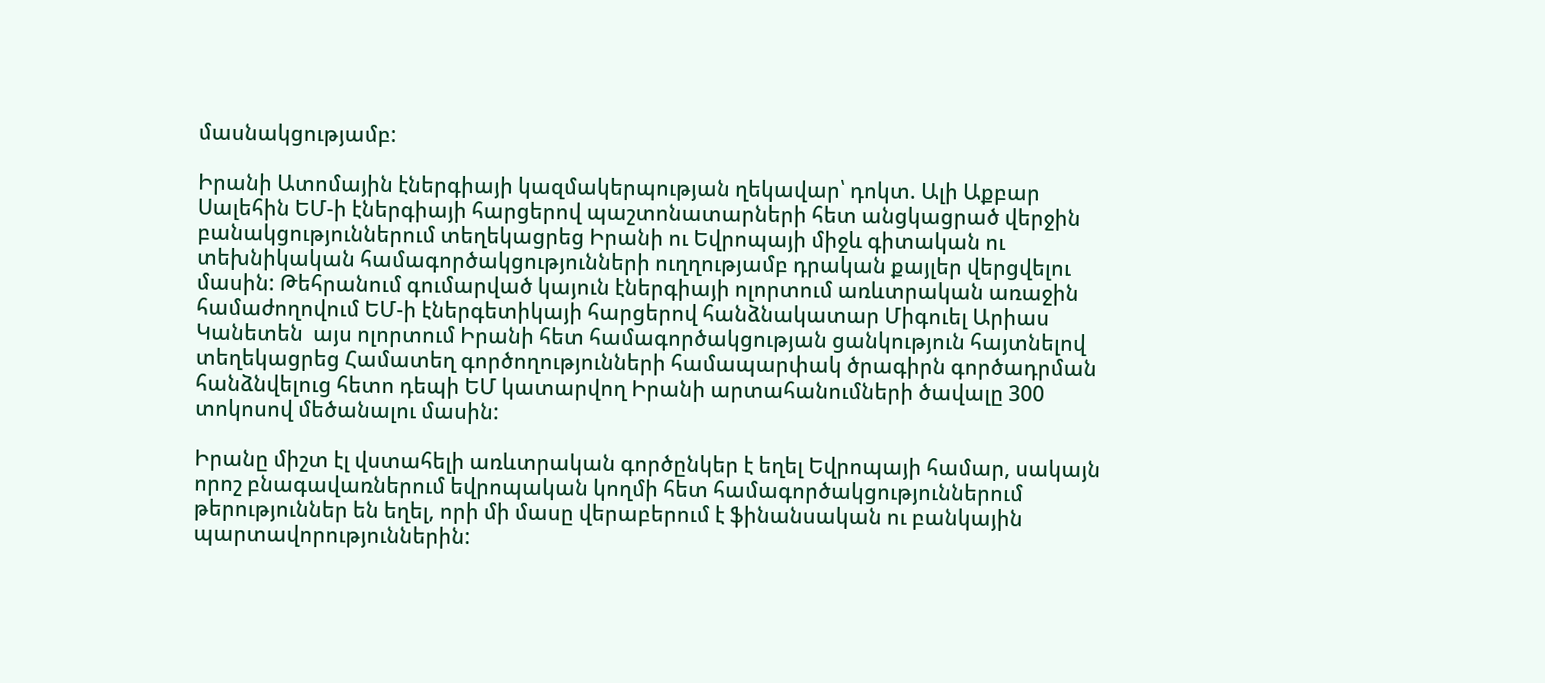մասնակցությամբ:

Իրանի Ատոմային էներգիայի կազմակերպության ղեկավար՝ դոկտ. Ալի Աքբար Սալեհին ԵՄ-ի էներգիայի հարցերով պաշտոնատարների հետ անցկացրած վերջին բանակցություններում տեղեկացրեց Իրանի ու Եվրոպայի միջև գիտական ու տեխնիկական համագործակցությունների ուղղությամբ դրական քայլեր վերցվելու մասին: Թեհրանում գումարված կայուն էներգիայի ոլորտում առևտրական առաջին համաժողովում ԵՄ-ի էներգետիկայի հարցերով հանձնակատար Միգուել Արիաս Կանետեն  այս ոլորտում Իրանի հետ համագործակցության ցանկություն հայտնելով տեղեկացրեց Համատեղ գործողությունների համապարփակ ծրագիրն գործադրման հանձնվելուց հետո դեպի ԵՄ կատարվող Իրանի արտահանումների ծավալը 300 տոկոսով մեծանալու մասին:

Իրանը միշտ էլ վստահելի առևտրական գործընկեր է եղել Եվրոպայի համար, սակայն որոշ բնագավառներում եվրոպական կողմի հետ համագործակցություններում թերություններ են եղել, որի մի մասը վերաբերում է ֆինանսական ու բանկային պարտավորություններին: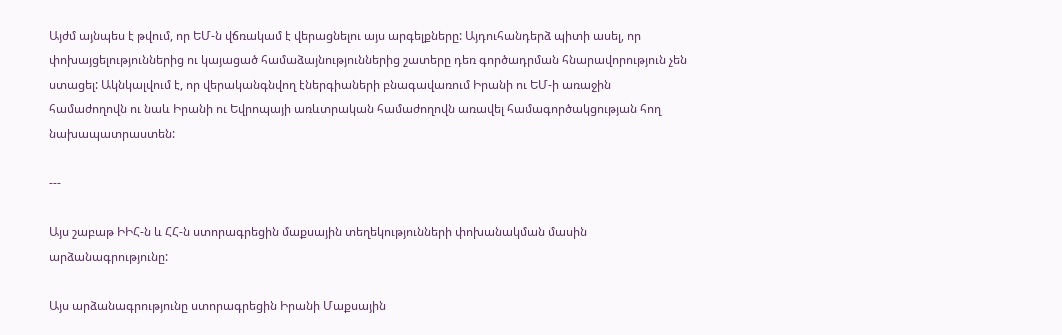Այժմ այնպես է թվում, որ ԵՄ-ն վճռակամ է վերացնելու այս արգելքները: Այդուհանդերձ պիտի ասել, որ փոխայցելություններից ու կայացած համաձայնություններից շատերը դեռ գործադրման հնարավորություն չեն ստացել: Ակնկալվում է, որ վերականգնվող էներգիաների բնագավառում Իրանի ու ԵՄ-ի առաջին համաժողովն ու նաև Իրանի ու Եվրոպայի առևտրական համաժողովն առավել համագործակցության հող նախապատրաստեն:

---

Այս շաբաթ ԻԻՀ-ն և ՀՀ-ն ստորագրեցին մաքսային տեղեկությունների փոխանակման մասին արձանագրությունը:

Այս արձանագրությունը ստորագրեցին Իրանի Մաքսային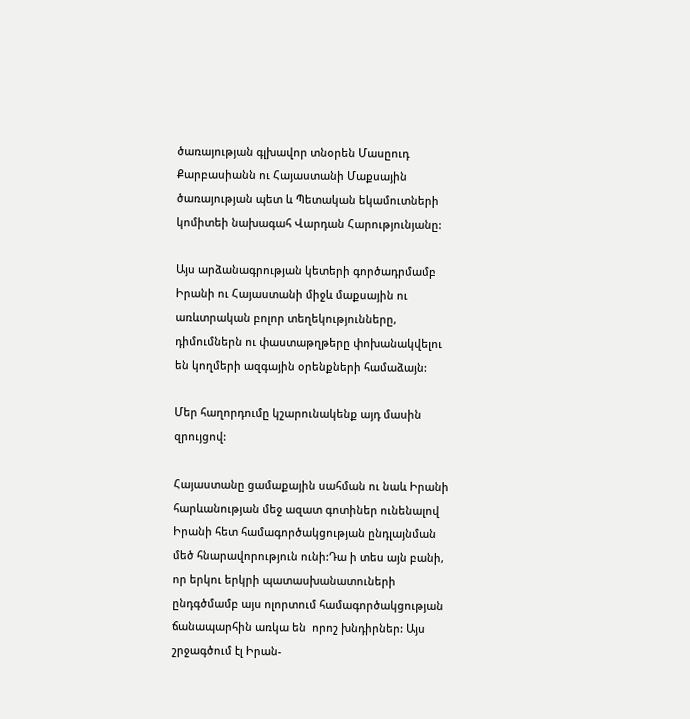ծառայության գլխավոր տնօրեն Մասըուդ Քարբասիանն ու Հայաստանի Մաքսային ծառայության պետ և Պետական եկամուտների կոմիտեի նախագահ Վարդան Հարությունյանը:

Այս արձանագրության կետերի գործադրմամբ Իրանի ու Հայաստանի միջև մաքսային ու առևտրական բոլոր տեղեկությունները, դիմումներն ու փաստաթղթերը փոխանակվելու են կողմերի ազգային օրենքների համաձայն:

Մեր հաղորդումը կշարունակենք այդ մասին զրույցով:

Հայաստանը ցամաքային սահման ու նաև Իրանի հարևանության մեջ ազատ գոտիներ ունենալով Իրանի հետ համագործակցության ընդլայնման մեծ հնարավորություն ունի:Դա ի տես այն բանի, որ երկու երկրի պատասխանատուների ընդգծմամբ այս ոլորտում համագործակցության ճանապարհին առկա են  որոշ խնդիրներ: Այս շրջագծում էլ Իրան-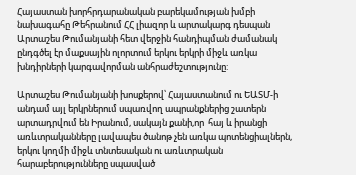Հայաստան խորհրդարանական բարեկամության խմբի նախագահը Թեհրանում ՀՀ լիազոր և արտակարգ դեսպան Արտաշես Թումանյանի հետ վերջին հանդիպման ժամանակ ընդգծել էր մաքսային ոլորտում երկու երկրի միջև առկա խնդիրների կարգավորման անհրաժեշտությունը:

Արտաշես Թումանյանի խոսքերով՝ Հայաստանում ու ԵԱՏՄ-ի անդամ այլ երկրներում սպառվող ապրանքներից շատերն արտադրվում են Իրանում, սակայն քանի,որ  հայ և իրանցի առևտրականները լավապես ծանոթ չեն առկա պոտենցիալներն, երկու կողմի միջև տնտեսական ու առևտրական հարաբերությունները սպասված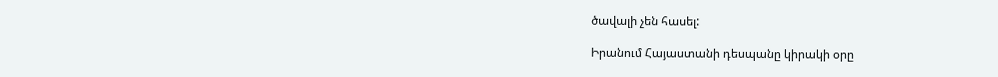ծավալի չեն հասել:

Իրանում Հայաստանի դեսպանը կիրակի օրը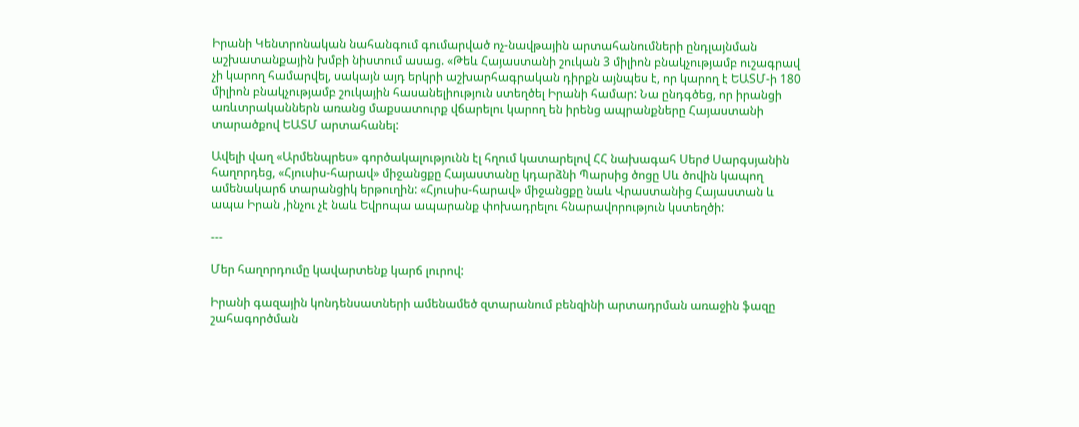Իրանի Կենտրոնական նահանգում գումարված ոչ-նավթային արտահանումների ընդլայնման աշխատանքային խմբի նիստում ասաց. «Թեև Հայաստանի շուկան 3 միլիոն բնակչությամբ ուշագրավ չի կարող համարվել, սակայն այդ երկրի աշխարհագրական դիրքն այնպես է, որ կարող է ԵԱՏՄ-ի 180 միլիոն բնակչությամբ շուկային հասանելիություն ստեղծել Իրանի համար: Նա ընդգծեց, որ իրանցի առևտրականներն առանց մաքսատուրք վճարելու կարող են իրենց ապրանքները Հայաստանի տարածքով ԵԱՏՄ արտահանել:

Ավելի վաղ «Արմենպրես» գործակալությունն էլ հղում կատարելով ՀՀ նախագահ Սերժ Սարգսյանին հաղորդեց, «Հյուսիս-հարավ» միջանցքը Հայաստանը կդարձնի Պարսից ծոցը Սև ծովին կապող ամենակարճ տարանցիկ երթուղին: «Հյուսիս-հարավ» միջանցքը նաև Վրաստանից Հայաստան և ապա Իրան ,ինչու չէ նաև Եվրոպա ապարանք փոխադրելու հնարավորություն կստեղծի:

---

Մեր հաղորդումը կավարտենք կարճ լուրով:

Իրանի գազային կոնդենսատների ամենամեծ զտարանում բենզինի արտադրման առաջին ֆազը շահագործման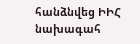հանձնվեց ԻԻՀ նախագահ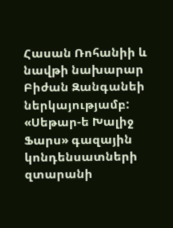Հասան Ռոհանիի և նավթի նախարար Բիժան Զանգանեի ներկայությամբ: «Սեթար-ե Խալիջ Ֆարս» գազային կոնդենսատների զտարանի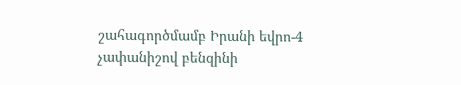շահագործմամբ Իրանի եվրո-4 չափանիշով բենզինի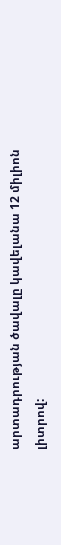արտադրության ծավալը կավելանա 12 միլիոն լիտրով: